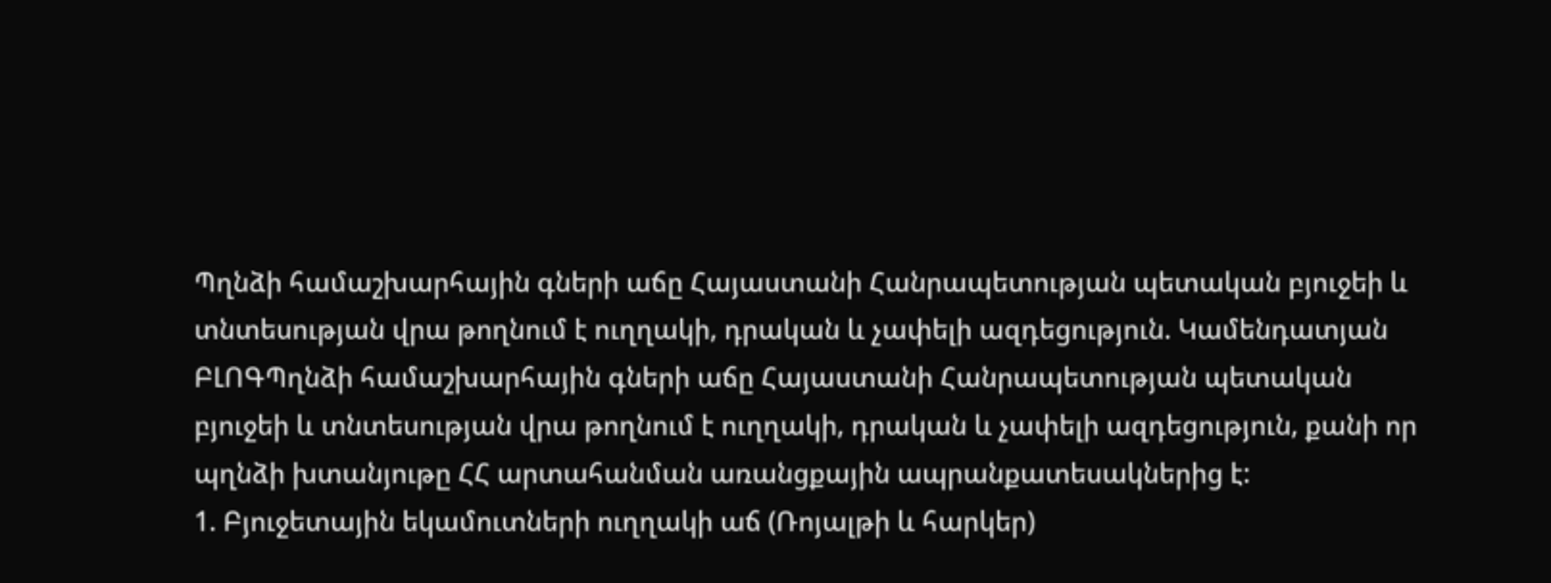Պղնձի համաշխարհային գների աճը Հայաստանի Հանրապետության պետական բյուջեի և տնտեսության վրա թողնում է ուղղակի, դրական և չափելի ազդեցություն. Կամենդատյան
ԲԼՈԳՊղնձի համաշխարհային գների աճը Հայաստանի Հանրապետության պետական բյուջեի և տնտեսության վրա թողնում է ուղղակի, դրական և չափելի ազդեցություն, քանի որ պղնձի խտանյութը ՀՀ արտահանման առանցքային ապրանքատեսակներից է:
1. Բյուջետային եկամուտների ուղղակի աճ (Ռոյալթի և հարկեր)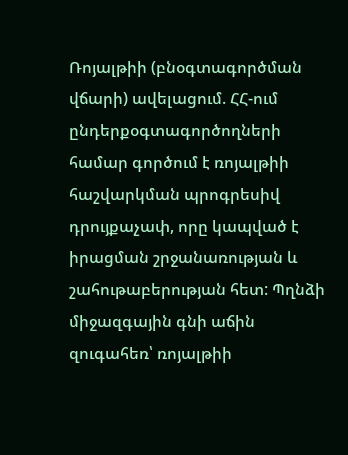Ռոյալթիի (բնօգտագործման վճարի) ավելացում. ՀՀ-ում ընդերքօգտագործողների համար գործում է ռոյալթիի հաշվարկման պրոգրեսիվ դրույքաչափ, որը կապված է իրացման շրջանառության և շահութաբերության հետ: Պղնձի միջազգային գնի աճին զուգահեռ՝ ռոյալթիի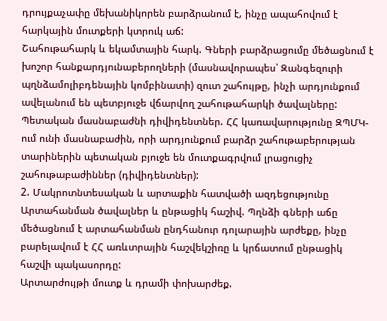դրույքաչափը մեխանիկորեն բարձրանում է, ինչը ապահովում է հարկային մուտքերի կտրուկ աճ:
Շահութահարկ և եկամտային հարկ. Գների բարձրացումը մեծացնում է խոշոր հանքարդյունաբերողների (մասնավորապես՝ Զանգեզուրի պղնձամոլիբդենային կոմբինատի) զուտ շահույթը, ինչի արդյունքում ավելանում են պետբյուջե վճարվող շահութահարկի ծավալները:
Պետական մասնաբաժնի դիվիդենտներ. ՀՀ կառավարությունը ԶՊՄԿ-ում ունի մասնաբաժին, որի արդյունքում բարձր շահութաբերության տարիներին պետական բյուջե են մուտքագրվում լրացուցիչ շահութաբաժիններ (դիվիդենտներ):
2. Մակրոտնտեսական և արտաքին հատվածի ազդեցությունը
Արտահանման ծավալներ և ընթացիկ հաշիվ. Պղնձի գների աճը մեծացնում է արտահանման ընդհանուր դոլարային արժեքը, ինչը բարելավում է ՀՀ առևտրային հաշվեկշիռը և կրճատում ընթացիկ հաշվի պակասորդը:
Արտարժույթի մուտք և դրամի փոխարժեք.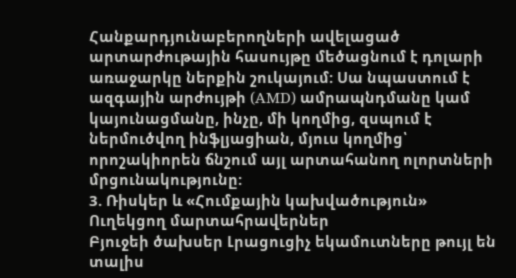Հանքարդյունաբերողների ավելացած արտարժութային հասույթը մեծացնում է դոլարի առաջարկը ներքին շուկայում: Սա նպաստում է ազգային արժույթի (AMD) ամրապնդմանը կամ կայունացմանը, ինչը, մի կողմից, զսպում է ներմուծվող ինֆլյացիան, մյուս կողմից՝ որոշակիորեն ճնշում այլ արտահանող ոլորտների մրցունակությունը:
3. Ռիսկեր և «Հումքային կախվածություն»
Ուղեկցող մարտահրավերներ
Բյուջեի ծախսեր Լրացուցիչ եկամուտները թույլ են տալիս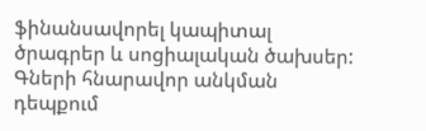ֆինանսավորել կապիտալ ծրագրեր և սոցիալական ծախսեր: Գների հնարավոր անկման դեպքում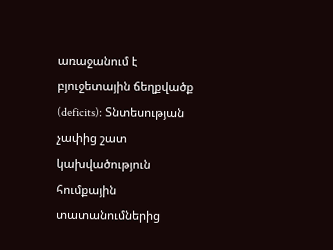առաջանում է բյուջետային ճեղքվածք (deficits): Տնտեսության չափից շատ կախվածություն հումքային տատանումներից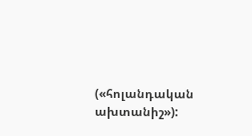(«հոլանդական ախտանիշ»):